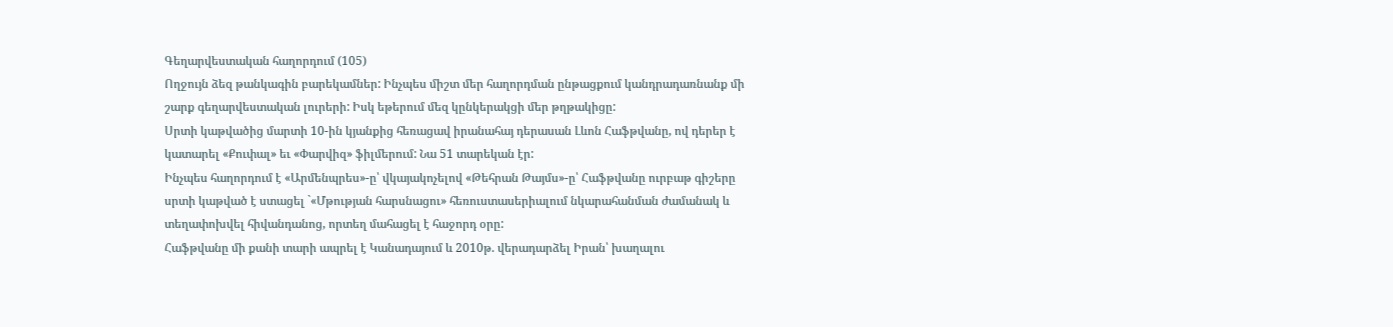Գեղարվեստական հաղորդում (105)
Ողջույն ձեզ թանկագին բարեկամներ: Ինչպես միշտ մեր հաղորդման ընթացքում կանդրադառնանք մի շարք գեղարվեստական լուրերի: Իսկ եթերում մեզ կընկերակցի մեր թղթակիցը:
Սրտի կաթվածից մարտի 10-ին կյանքից հեռացավ իրանահայ դերասան Լևոն Հաֆթվանը, ով դերեր է կատարել «Քուփալ» եւ «Փարվիզ» ֆիլմերում: Նա 51 տարեկան էր:
Ինչպես հաղորդում է «Արմենպրես»-ը՝ վկայակոչելով «Թեհրան Թայմս»-ը՝ Հաֆթվանը ուրբաթ գիշերը սրտի կաթված է ստացել `«Մթության հարսնացու» հեռուստասերիալում նկարահանման ժամանակ և տեղափոխվել հիվանդանոց, որտեղ մահացել է հաջորդ օրը:
Հաֆթվանը մի քանի տարի ապրել է Կանադայում և 2010թ. վերադարձել Իրան՝ խաղալու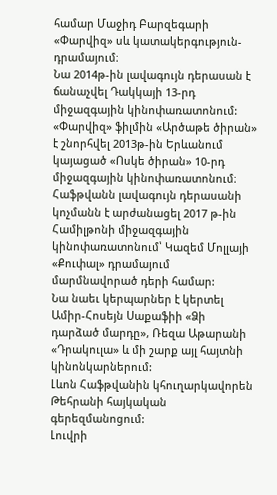համար Մաջիդ Բարզեգարի «Փարվիզ» սև կատակերգություն-դրամայում։
Նա 2014թ-ին լավագույն դերասան է ճանաչվել Դակկայի 13-րդ միջազգային կինոփառատոնում:
«Փարվիզ» ֆիլմին «Արծաթե ծիրան» է շնորհվել 2013թ-ին Երևանում կայացած «Ոսկե ծիրան» 10-րդ միջազգային կինոփառատոնում։
Հաֆթվանն լավագույն դերասանի կոչմանն է արժանացել 2017 թ-ին Համիլթոնի միջազգային կինոփառատոնում՝ Կազեմ Մոլլայի «Քուփալ» դրամայում մարմնավորած դերի համար:
Նա նաեւ կերպարներ է կերտել Ամիր-Հոսեյն Սաքաֆիի «Ձի դարձած մարդը», Ռեզա Աթարանի «Դրակուլա» և մի շարք այլ հայտնի կինոնկարներում:
Լևոն Հաֆթվանին կհուղարկավորեն Թեհրանի հայկական գերեզմանոցում:
Լուվրի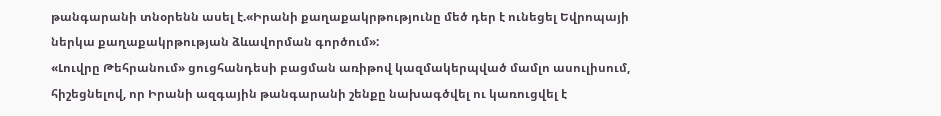թանգարանի տնօրենն ասել է.«Իրանի քաղաքակրթությունը մեծ դեր է ունեցել Եվրոպայի ներկա քաղաքակրթության ձևավորման գործում»:
«Լուվրը Թեհրանում» ցուցհանդեսի բացման առիթով կազմակերպված մամլո ասուլիսում, հիշեցնելով, որ Իրանի ազգային թանգարանի շենքը նախագծվել ու կառուցվել է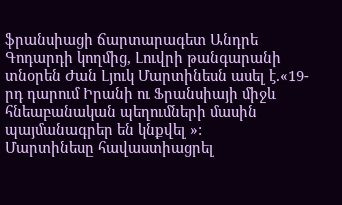ֆրանսիացի ճարտարագետ Անդրե Գոդարդի կողմից, Լուվրի թանգարանի տնօրեն Ժան Լյուկ Մարտինեսն ասել է.«19-րդ դարում Իրանի ու Ֆրանսիայի միջև հնեաբանական պեղումների մասին պայմանագրեր են կնքվել »:
Մարտինեսը հավաստիացրել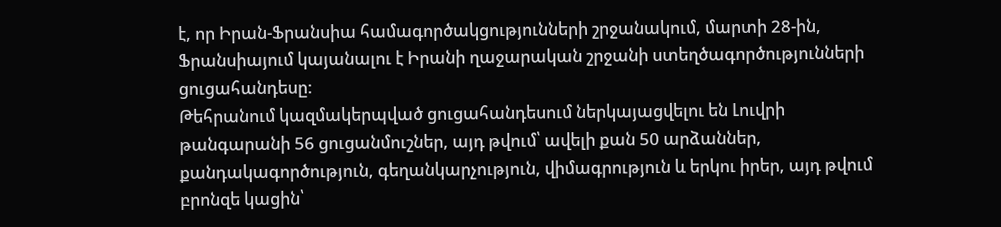է, որ Իրան-Ֆրանսիա համագործակցությունների շրջանակում, մարտի 28-ին, Ֆրանսիայում կայանալու է Իրանի ղաջարական շրջանի ստեղծագործությունների ցուցահանդեսը:
Թեհրանում կազմակերպված ցուցահանդեսում ներկայացվելու են Լուվրի թանգարանի 56 ցուցանմուշներ, այդ թվում՝ ավելի քան 50 արձաններ, քանդակագործություն, գեղանկարչություն, վիմագրություն և երկու իրեր, այդ թվում բրոնզե կացին՝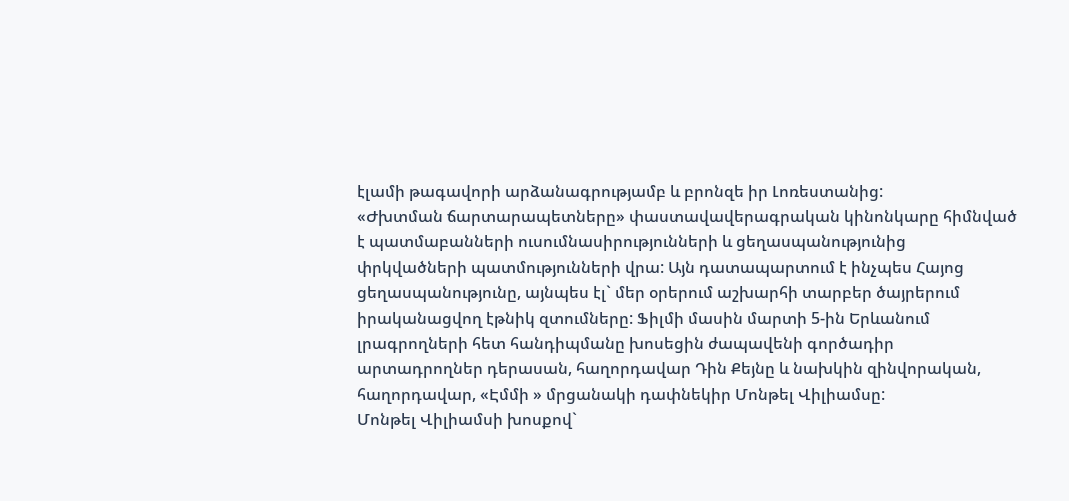էլամի թագավորի արձանագրությամբ և բրոնզե իր Լոռեստանից:
«Ժխտման ճարտարապետները» փաստավավերագրական կինոնկարը հիմնված է պատմաբանների ուսումնասիրությունների և ցեղասպանությունից փրկվածների պատմությունների վրա: Այն դատապարտում է ինչպես Հայոց ցեղասպանությունը, այնպես էլ` մեր օրերում աշխարհի տարբեր ծայրերում իրականացվող էթնիկ զտումները: Ֆիլմի մասին մարտի 5-ին Երևանում լրագրողների հետ հանդիպմանը խոսեցին ժապավենի գործադիր արտադրողներ դերասան, հաղորդավար Դին Քեյնը և նախկին զինվորական, հաղորդավար, «Էմմի » մրցանակի դափնեկիր Մոնթել Վիլիամսը:
Մոնթել Վիլիամսի խոսքով`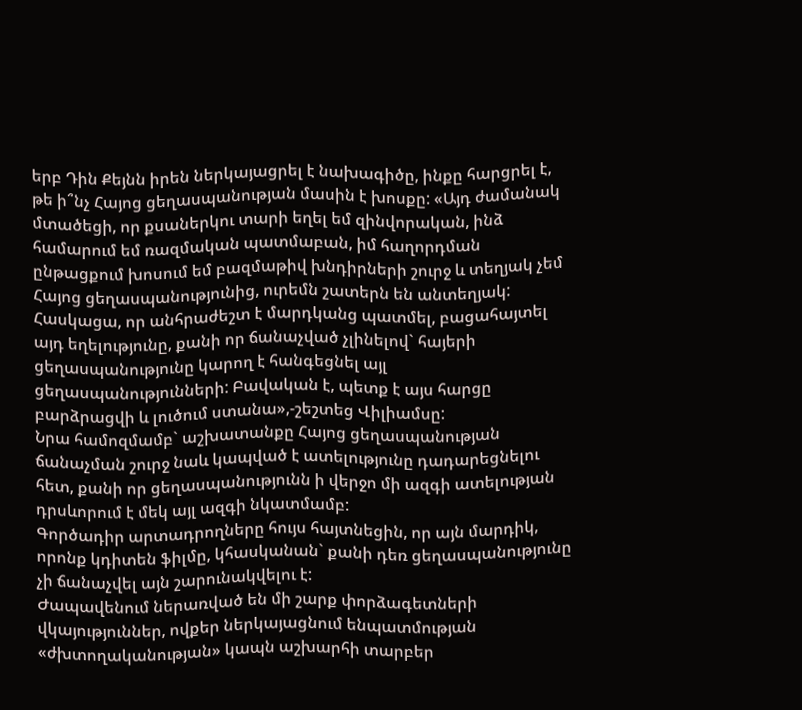երբ Դին Քեյնն իրեն ներկայացրել է նախագիծը, ինքը հարցրել է, թե ի՞նչ Հայոց ցեղասպանության մասին է խոսքը: «Այդ ժամանակ մտածեցի, որ քսաներկու տարի եղել եմ զինվորական, ինձ համարում եմ ռազմական պատմաբան, իմ հաղորդման ընթացքում խոսում եմ բազմաթիվ խնդիրների շուրջ և տեղյակ չեմ Հայոց ցեղասպանությունից, ուրեմն շատերն են անտեղյակ: Հասկացա, որ անհրաժեշտ է մարդկանց պատմել, բացահայտել այդ եղելությունը, քանի որ ճանաչված չլինելով` հայերի ցեղասպանությունը կարող է հանգեցնել այլ ցեղասպանությունների: Բավական է, պետք է այս հարցը բարձրացվի և լուծում ստանա»,-շեշտեց Վիլիամսը:
Նրա համոզմամբ` աշխատանքը Հայոց ցեղասպանության ճանաչման շուրջ նաև կապված է ատելությունը դադարեցնելու հետ, քանի որ ցեղասպանությունն ի վերջո մի ազգի ատելության դրսևորում է մեկ այլ ազգի նկատմամբ:
Գործադիր արտադրողները հույս հայտնեցին, որ այն մարդիկ, որոնք կդիտեն ֆիլմը, կհասկանան` քանի դեռ ցեղասպանությունը չի ճանաչվել այն շարունակվելու է:
Ժապավենում ներառված են մի շարք փորձագետների վկայություններ, ովքեր ներկայացնում ենպատմության «ժխտողականության» կապն աշխարհի տարբեր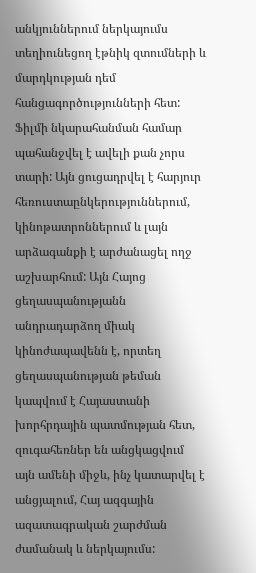անկյուններում ներկայումս տեղիունեցող էթնիկ զտումների և մարդկության դեմ հանցագործությունների հետ:
Ֆիլմի նկարահանման համար պահանջվել է ավելի քան չորս տարի: Այն ցուցադրվել է հարյուր հեռուստաընկերություններում, կինոթատրոններում և լայն արձագանքի է արժանացել ողջ աշխարհում: Այն Հայոց ցեղասպանությանն անդրադարձող միակ կինոժապավենն է, որտեղ ցեղասպանության թեման կապվում է Հայաստանի խորհրդային պատմության հետ, զուգահեռներ են անցկացվում այն ամենի միջև, ինչ կատարվել է անցյալում, Հայ ազգային ազատագրական շարժման ժամանակ և ներկայումս: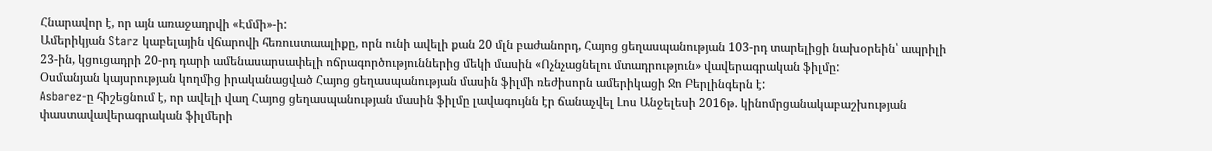Հնարավոր է, որ այն առաջադրվի «Էմմի»-ի:
Ամերիկյան Starz կաբելային վճարովի հեռուստաալիքը, որն ունի ավելի քան 20 մլն բաժանորդ, Հայոց ցեղասպանության 103-րդ տարելիցի նախօրեին՝ ապրիլի 23-ին, կցուցադրի 20-րդ դարի ամենասարսափելի ոճրագործություններից մեկի մասին «Ոչնչացնելու մտադրություն» վավերագրական ֆիլմը:
Օսմանյան կայսրության կողմից իրականացված Հայոց ցեղասպանության մասին ֆիլմի ռեժիսորն ամերիկացի Ջո Բերլինգերն է:
Asbarez-ը հիշեցնում է, որ ավելի վաղ Հայոց ցեղասպանության մասին ֆիլմը լավագույնն էր ճանաչվել Լոս Անջելեսի 2016թ. կինոմրցանակաբաշխության փաստավավերագրական ֆիլմերի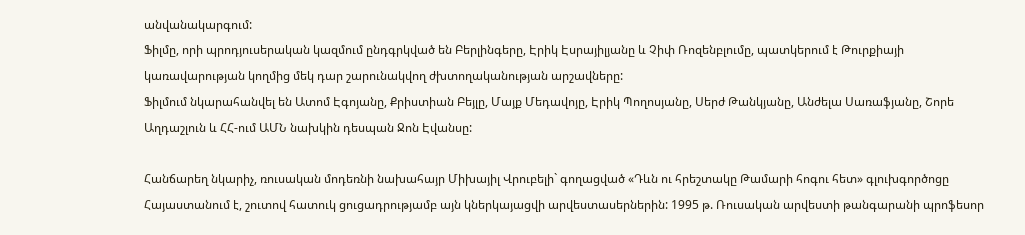անվանակարգում:
Ֆիլմը, որի պրոդյուսերական կազմում ընդգրկված են Բերլինգերը, Էրիկ Էսրայիլյանը և Չիփ Ռոզենբլումը, պատկերում է Թուրքիայի կառավարության կողմից մեկ դար շարունակվող ժխտողականության արշավները:
Ֆիլմում նկարահանվել են Ատոմ Էգոյանը, Քրիստիան Բեյլը, Մայք Մեդավոյը, Էրիկ Պողոսյանը, Սերժ Թանկյանը, Անժելա Սառաֆյանը, Շորե Աղդաշլուն և ՀՀ-ում ԱՄՆ նախկին դեսպան Ջոն Էվանսը:

Հանճարեղ նկարիչ, ռուսական մոդեռնի նախահայր Միխայիլ Վրուբելի` գողացված «Դևն ու հրեշտակը Թամարի հոգու հետ» գլուխգործոցը Հայաստանում է, շուտով հատուկ ցուցադրությամբ այն կներկայացվի արվեստասերներին: 1995 թ. Ռուսական արվեստի թանգարանի պրոֆեսոր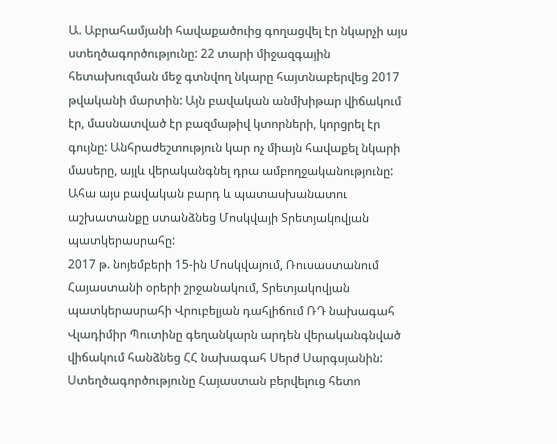Ա. Աբրահամյանի հավաքածուից գողացվել էր նկարչի այս ստեղծագործությունը: 22 տարի միջազգային հետախուզման մեջ գտնվող նկարը հայտնաբերվեց 2017 թվականի մարտին: Այն բավական անմխիթար վիճակում էր, մասնատված էր բազմաթիվ կտորների, կորցրել էր գույնը: Անհրաժեշտություն կար ոչ միայն հավաքել նկարի մասերը, այլև վերականգնել դրա ամբողջականությունը: Ահա այս բավական բարդ և պատասխանատու աշխատանքը ստանձնեց Մոսկվայի Տրետյակովյան պատկերասրահը:
2017 թ. նոյեմբերի 15-ին Մոսկվայում, Ռուսաստանում Հայաստանի օրերի շրջանակում, Տրետյակովյան պատկերասրահի Վրուբելյան դահլիճում ՌԴ նախագահ Վլադիմիր Պուտինը գեղանկարն արդեն վերականգնված վիճակում հանձնեց ՀՀ նախագահ Սերժ Սարգսյանին:
Ստեղծագործությունը Հայաստան բերվելուց հետո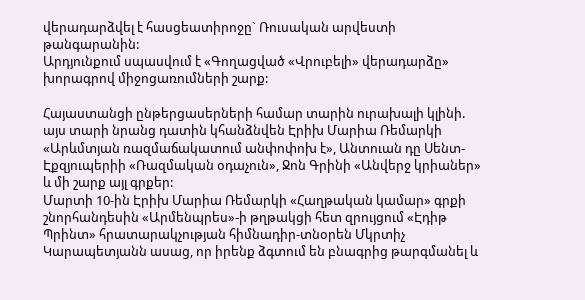վերադարձվել է հասցեատիրոջը` Ռուսական արվեստի թանգարանին:
Արդյունքում սպասվում է «Գողացված «Վրուբելի» վերադարձը» խորագրով միջոցառումների շարք:

Հայաստանցի ընթերցասերների համար տարին ուրախալի կլինի. այս տարի նրանց դատին կհանձնվեն Էրիխ Մարիա Ռեմարկի «Արևմտյան ռազմաճակատում անփոփոխ է», Անտուան դը Սենտ- Էքզյուպերիի «Ռազմական օդաչուն», Ջոն Գրինի «Անվերջ կրիաներ» և մի շարք այլ գրքեր:
Մարտի 10-ին Էրիխ Մարիա Ռեմարկի «Հաղթական կամար» գրքի շնորհանդեսին «Արմենպրես»-ի թղթակցի հետ զրույցում «Էդիթ Պրինտ» հրատարակչության հիմնադիր-տնօրեն Մկրտիչ Կարապետյանն ասաց, որ իրենք ձգտում են բնագրից թարգմանել և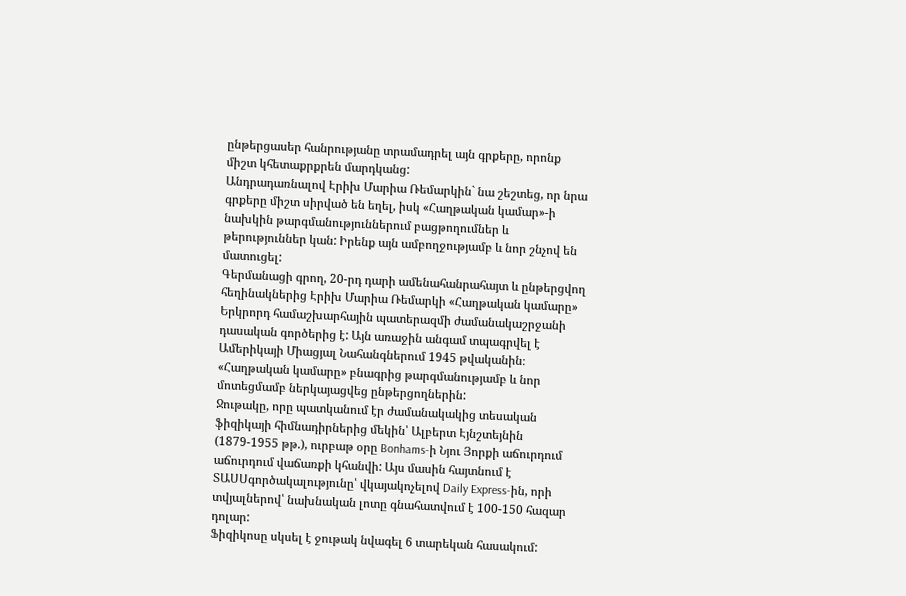ընթերցասեր հանրությանը տրամադրել այն գրքերը, որոնք միշտ կհետաքրքրեն մարդկանց:
Անդրադառնալով Էրիխ Մարիա Ռեմարկին` նա շեշտեց, որ նրա գրքերը միշտ սիրված են եղել, իսկ «Հաղթական կամար»-ի նախկին թարգմանություններում բացթողումներ և թերություններ կան: Իրենք այն ամբողջությամբ և նոր շնչով են մատուցել:
Գերմանացի գրող, 20-րդ դարի ամենահանրահայտ և ընթերցվող հեղինակներից Էրիխ Մարիա Ռեմարկի «Հաղթական կամարը» Երկրորդ համաշխարհային պատերազմի ժամանակաշրջանի դասական գործերից է: Այն առաջին անգամ տպագրվել է Ամերիկայի Միացյալ Նահանգներում 1945 թվականին։ «Հաղթական կամարը» բնագրից թարգմանությամբ և նոր մոտեցմամբ ներկայացվեց ընթերցողներին:
Ջութակը, որը պատկանում էր ժամանակակից տեսական ֆիզիկայի հիմնադիրներից մեկին՝ Ալբերտ Էյնշտեյնին (1879-1955 թթ.), ուրբաթ օրը Bonhams-ի Նյու Յորքի աճուրդում աճուրդում վաճառքի կհանվի: Այս մասին հայտնում է ՏԱՍՍգործակալությունը՝ վկայակոչելով Daily Express-ին, որի տվյալներով՝ նախնական լոտը գնահատվում է 100-150 հազար դոլար:
Ֆիզիկոսը սկսել է ջութակ նվագել 6 տարեկան հասակում: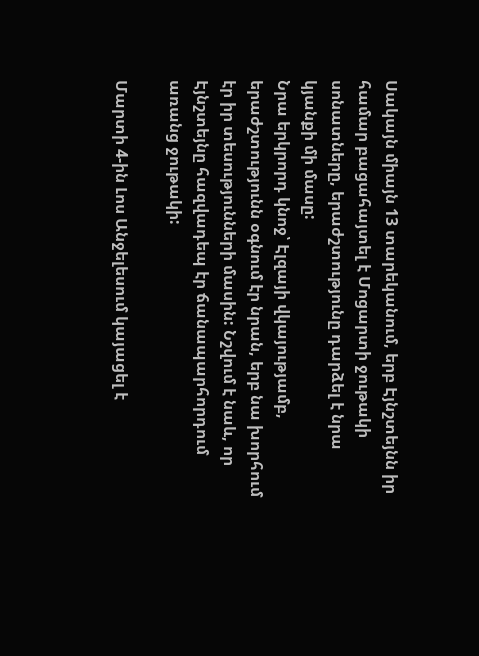Սակայն միայն 13 տարեկանում, երբ Էյնշտեյնն իր համար բացահայտել է Մոցարտի ջութակի սոնատները, երաժշտությունը դարձել է նրա կյանքի մի մասը:
Նրա երկրորդ կնոջ՝ Էլզայի վկայությամբ, երաժշտությունն օգնում էր նրան, երբ նա խորհում էր իր տեսությունների մասին: Նշվում է նաև, որ Էյնշտեյնը հազվադեպ էր ճանապարհորդում առանց ջութակի:

Մարտի 4-ին Լոս Անջելեսում կայացել է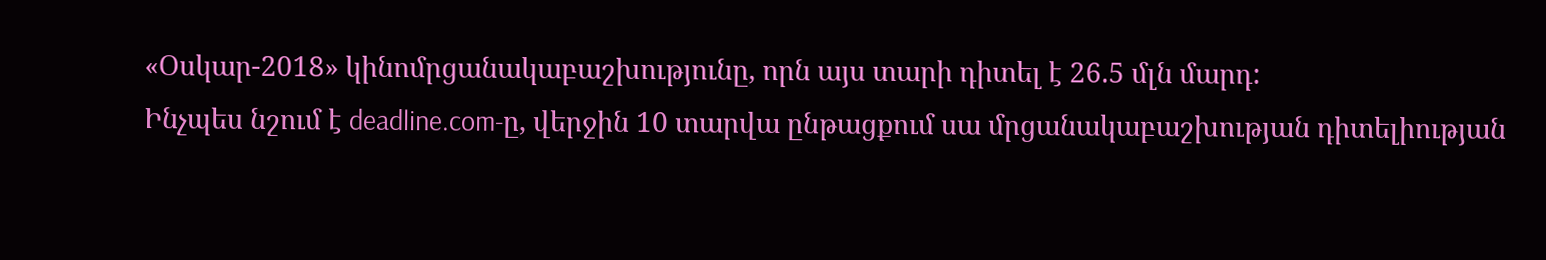«Օսկար-2018» կինոմրցանակաբաշխությունը, որն այս տարի դիտել է 26.5 մլն մարդ:
Ինչպես նշում է deadline.com-ը, վերջին 10 տարվա ընթացքում սա մրցանակաբաշխության դիտելիության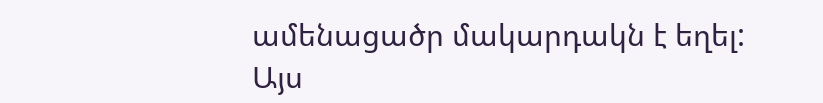ամենացածր մակարդակն է եղել:
Այս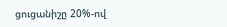ցուցանիշը 20%-ով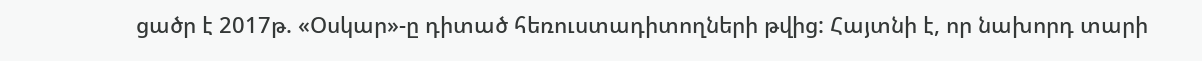ցածր է 2017թ. «Օսկար»-ը դիտած հեռուստադիտողների թվից: Հայտնի է, որ նախորդ տարի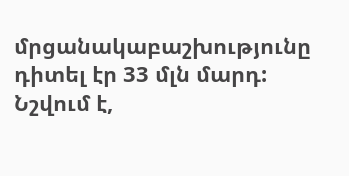մրցանակաբաշխությունը դիտել էր 33 մլն մարդ:
Նշվում է,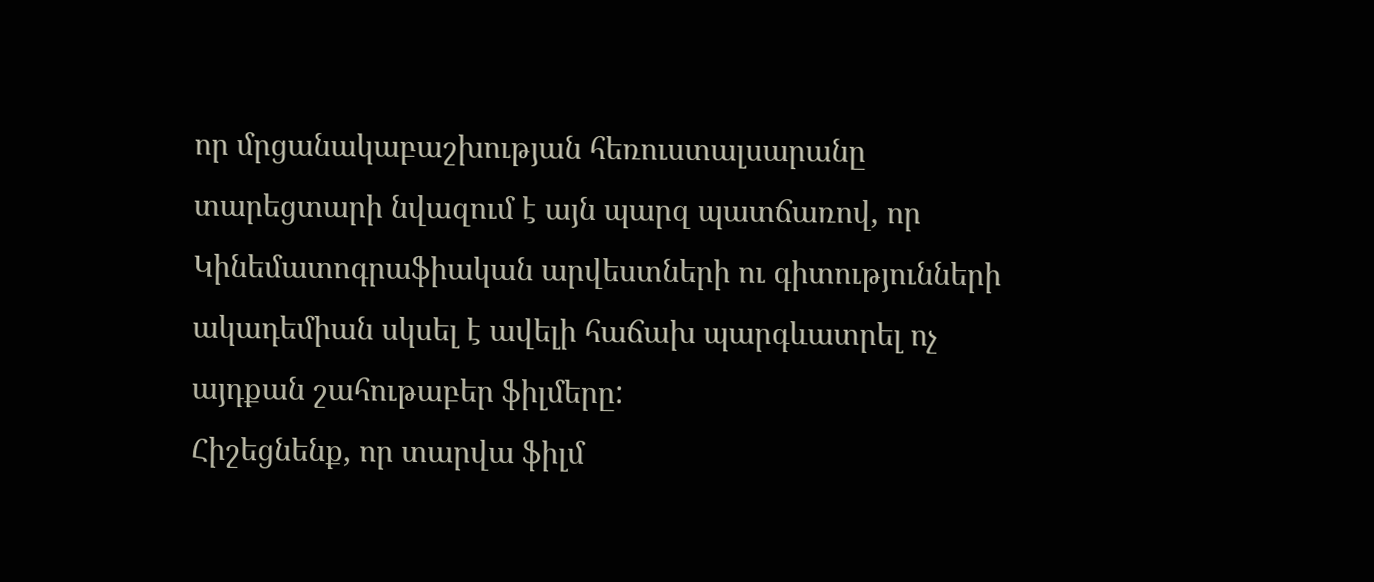որ մրցանակաբաշխության հեռուստալսարանը տարեցտարի նվազում է այն պարզ պատճառով, որ Կինեմատոգրաֆիական արվեստների ու գիտությունների ակադեմիան սկսել է ավելի հաճախ պարգևատրել ոչ այդքան շահութաբեր ֆիլմերը:
Հիշեցնենք, որ տարվա ֆիլմ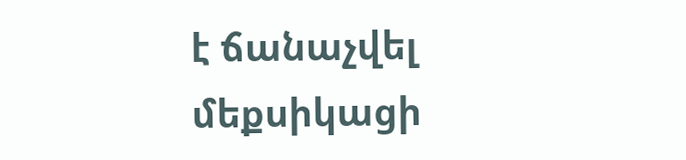է ճանաչվել մեքսիկացի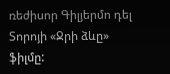ռեժիսոր Գիլյերմո դել Տորոյի «Ջրի ձևը» ֆիլմը: